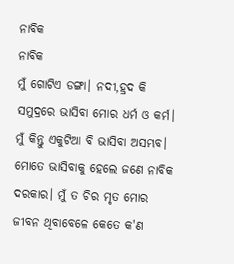ନାବିକ
ନାବିକ
ମୁଁ ଗୋଟିଏ ଡଙ୍ଗା। ନଦୀ,ହ୍ରଦ କି ସମୁଦ୍ରରେ ଭାସିବା ମୋର ଧର୍ମ ଓ କର୍ମ। ମୁଁ କିନ୍ତୁ ଏକୁଟିଆ ବି ଭାସିବା ଅସମ୍ଭବ। ମୋତେ ଭାସିବାକୁ ହେଲେ ଜଣେ ନାବିକ ଦରକାର। ମୁଁ ତ ଚିର ମୃତ ମୋର ଜୀବନ ଥିବାବେଳେ କେତେ କ'ଣ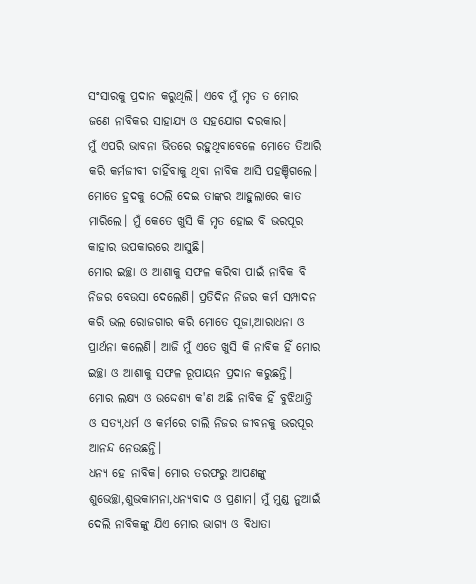ସଂସାରକୁ ପ୍ରଦାନ କରୁଥିଲି। ଏବେ ମୁଁ ମୃତ ତ ମୋର ଜଣେ ନାବିକର ସାହାଯ୍ଯ ଓ ସହଯୋଗ ଦରକାର।
ମୁଁ ଏପରି ଭାବନା ଭିତରେ ରହୁଥିବାବେଳେ ମୋତେ ତିଆରି କରି କର୍ମଜୀବୀ ଚାହିଁବାକୁ ଥିବା ନାବିକ ଆସି ପହଞ୍ଚିଗଲେ। ମୋତେ ହ୍ରଦକୁ ଠେଲି ଦେଇ ତାଙ୍କର ଆହୁଲାରେ କାତ ମାରିଲେ। ମୁଁ କେତେ ଖୁସି କି ମୃତ ହୋଇ ବି ଭରପୂର କାହାର ଉପକାରରେ ଆସୁଛି।
ମୋର ଇଚ୍ଛା ଓ ଆଶାକୁ ସଫଳ କରିବା ପାଇଁ ନାବିକ ବି ନିଜର ବେଉସା ଦେଲେଣି। ପ୍ରତିଦିନ ନିଜର କର୍ମ ସମ୍ପାଦନ କରି ଭଲ ରୋଜଗାର କରି ମୋତେ ପୂଜା,ଆରାଧନା ଓ ପ୍ରାର୍ଥନା କଲେଣି। ଆଜି ମୁଁ ଏତେ ଖୁସି କି ନାବିକ ହିଁ ମୋର ଇଚ୍ଛା ଓ ଆଶାକୁ ସଫଳ ରୂପାୟନ ପ୍ରଦାନ କରୁଛନ୍ତି।
ମୋର ଲକ୍ଷ୍ଯ ଓ ଉଦ୍ଦେଶ୍ଯ କ'ଣ ଅଛି ନାବିକ ହିଁ ବୁଝିଥାନ୍ତି ଓ ସତ୍ଯ,ଧର୍ମ ଓ କର୍ମରେ ଚାଲି ନିଜର ଜୀବନକୁ ଭରପୂର ଆନନ୍ଦ ନେଉଛନ୍ତି।
ଧନ୍ଯ ହେ ନାବିକ। ମୋର ତରଫରୁ ଆପଣଙ୍କୁ ଶୁଭେଚ୍ଛା,ଶୁଭକାମନା,ଧନ୍ଯବାଦ ଓ ପ୍ରଣାମ। ମୁଁ ମୁଣ୍ଡ ନୁଆଇଁ ଦେଲି ନାବିକଙ୍କୁ ଯିଏ ମୋର ଭାଗ୍ଯ ଓ ବିଧାତା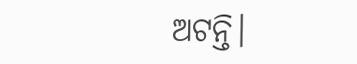ଅଟନ୍ତି।